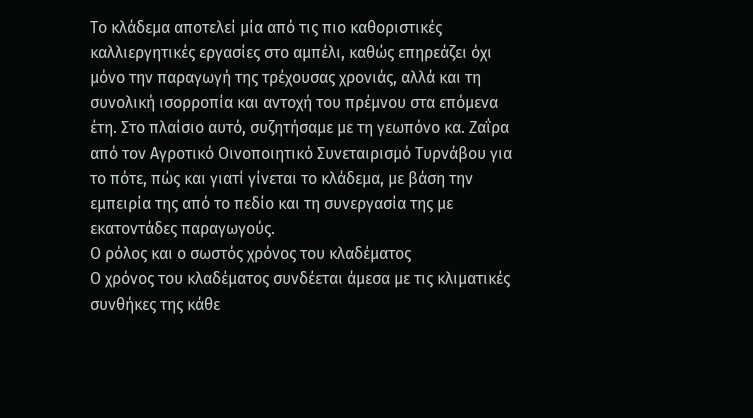Το κλάδεμα αποτελεί μία από τις πιο καθοριστικές καλλιεργητικές εργασίες στο αμπέλι, καθώς επηρεάζει όχι μόνο την παραγωγή της τρέχουσας χρονιάς, αλλά και τη συνολική ισορροπία και αντοχή του πρέμνου στα επόμενα έτη. Στο πλαίσιο αυτό, συζητήσαμε με τη γεωπόνο κα. Ζαΐρα από τον Αγροτικό Οινοποιητικό Συνεταιρισμό Τυρνάβου για το πότε, πώς και γιατί γίνεται το κλάδεμα, με βάση την εμπειρία της από το πεδίο και τη συνεργασία της με εκατοντάδες παραγωγούς.
Ο ρόλος και ο σωστός χρόνος του κλαδέματος
Ο χρόνος του κλαδέματος συνδέεται άμεσα με τις κλιματικές συνθήκες της κάθε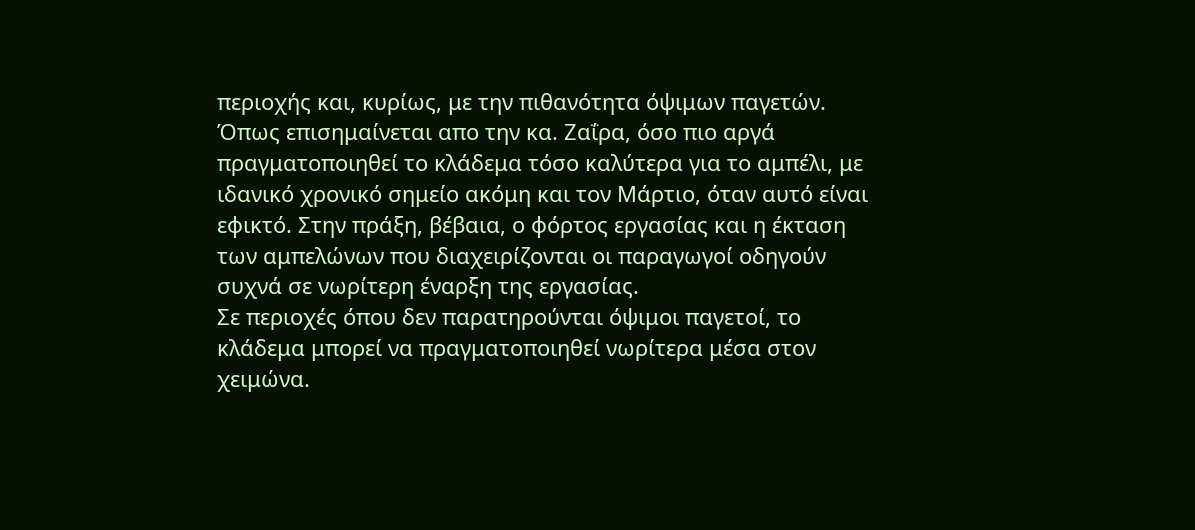περιοχής και, κυρίως, με την πιθανότητα όψιμων παγετών. Όπως επισημαίνεται απο την κα. Ζαΐρα, όσο πιο αργά πραγματοποιηθεί το κλάδεμα τόσο καλύτερα για το αμπέλι, με ιδανικό χρονικό σημείο ακόμη και τον Μάρτιο, όταν αυτό είναι εφικτό. Στην πράξη, βέβαια, ο φόρτος εργασίας και η έκταση των αμπελώνων που διαχειρίζονται οι παραγωγοί οδηγούν συχνά σε νωρίτερη έναρξη της εργασίας.
Σε περιοχές όπου δεν παρατηρούνται όψιμοι παγετοί, το κλάδεμα μπορεί να πραγματοποιηθεί νωρίτερα μέσα στον χειμώνα.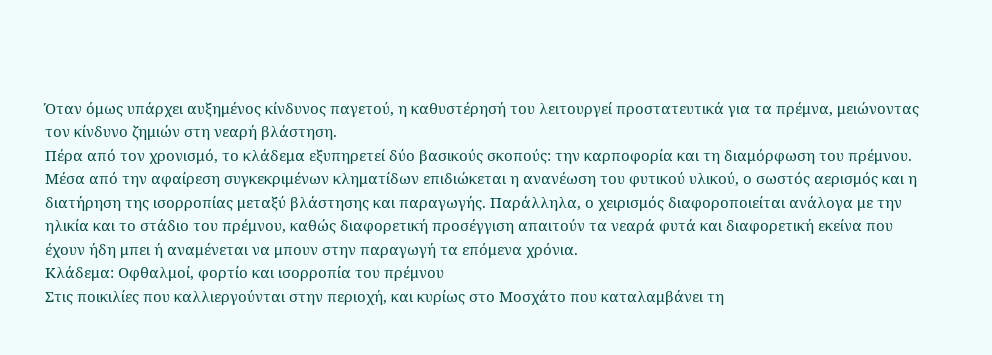Όταν όμως υπάρχει αυξημένος κίνδυνος παγετού, η καθυστέρησή του λειτουργεί προστατευτικά για τα πρέμνα, μειώνοντας τον κίνδυνο ζημιών στη νεαρή βλάστηση.
Πέρα από τον χρονισμό, το κλάδεμα εξυπηρετεί δύο βασικούς σκοπούς: την καρποφορία και τη διαμόρφωση του πρέμνου. Μέσα από την αφαίρεση συγκεκριμένων κληματίδων επιδιώκεται η ανανέωση του φυτικού υλικού, ο σωστός αερισμός και η διατήρηση της ισορροπίας μεταξύ βλάστησης και παραγωγής. Παράλληλα, ο χειρισμός διαφοροποιείται ανάλογα με την ηλικία και το στάδιο του πρέμνου, καθώς διαφορετική προσέγγιση απαιτούν τα νεαρά φυτά και διαφορετική εκείνα που έχουν ήδη μπει ή αναμένεται να μπουν στην παραγωγή τα επόμενα χρόνια.
Κλάδεμα: Οφθαλμοί, φορτίο και ισορροπία του πρέμνου
Στις ποικιλίες που καλλιεργούνται στην περιοχή, και κυρίως στο Μοσχάτο που καταλαμβάνει τη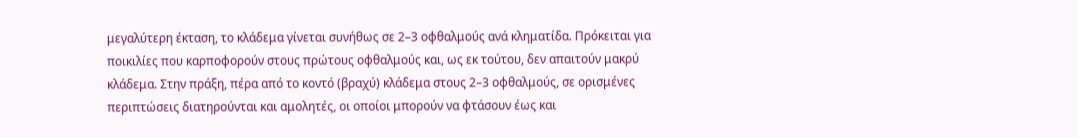μεγαλύτερη έκταση, το κλάδεμα γίνεται συνήθως σε 2–3 οφθαλμούς ανά κληματίδα. Πρόκειται για ποικιλίες που καρποφορούν στους πρώτους οφθαλμούς και, ως εκ τούτου, δεν απαιτούν μακρύ κλάδεμα. Στην πράξη, πέρα από το κοντό (βραχύ) κλάδεμα στους 2–3 οφθαλμούς, σε ορισμένες περιπτώσεις διατηρούνται και αμολητές, οι οποίοι μπορούν να φτάσουν έως και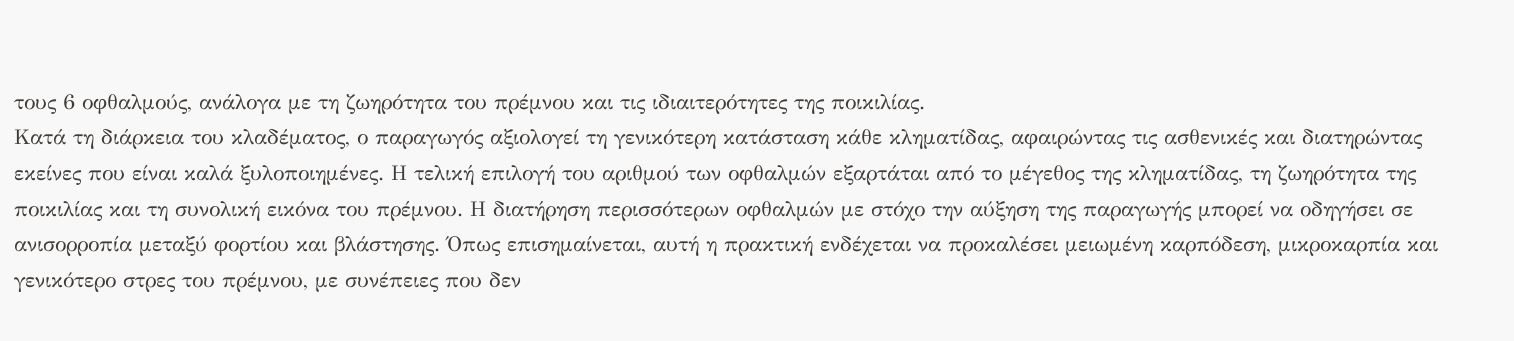τους 6 οφθαλμούς, ανάλογα με τη ζωηρότητα του πρέμνου και τις ιδιαιτερότητες της ποικιλίας.
Κατά τη διάρκεια του κλαδέματος, ο παραγωγός αξιολογεί τη γενικότερη κατάσταση κάθε κληματίδας, αφαιρώντας τις ασθενικές και διατηρώντας εκείνες που είναι καλά ξυλοποιημένες. Η τελική επιλογή του αριθμού των οφθαλμών εξαρτάται από το μέγεθος της κληματίδας, τη ζωηρότητα της ποικιλίας και τη συνολική εικόνα του πρέμνου. Η διατήρηση περισσότερων οφθαλμών με στόχο την αύξηση της παραγωγής μπορεί να οδηγήσει σε ανισορροπία μεταξύ φορτίου και βλάστησης. Όπως επισημαίνεται, αυτή η πρακτική ενδέχεται να προκαλέσει μειωμένη καρπόδεση, μικροκαρπία και γενικότερο στρες του πρέμνου, με συνέπειες που δεν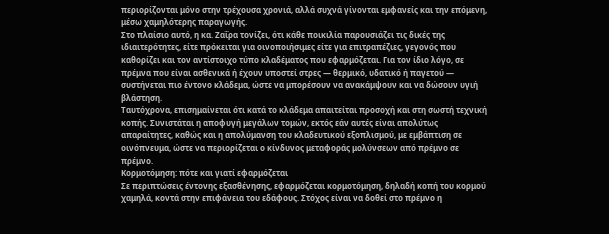περιορίζονται μόνο στην τρέχουσα χρονιά, αλλά συχνά γίνονται εμφανείς και την επόμενη, μέσω χαμηλότερης παραγωγής.
Στο πλαίσιο αυτό, η κα. Ζαΐρα τονίζει, ότι κάθε ποικιλία παρουσιάζει τις δικές της ιδιαιτερότητες, είτε πρόκειται για οινοποιήσιμες είτε για επιτραπέζιες, γεγονός που καθορίζει και τον αντίστοιχο τύπο κλαδέματος που εφαρμόζεται. Για τον ίδιο λόγο, σε πρέμνα που είναι ασθενικά ή έχουν υποστεί στρες — θερμικό, υδατικό ή παγετού — συστήνεται πιο έντονο κλάδεμα, ώστε να μπορέσουν να ανακάμψουν και να δώσουν υγιή βλάστηση.
Ταυτόχρονα, επισημαίνεται ότι κατά το κλάδεμα απαιτείται προσοχή και στη σωστή τεχνική κοπής. Συνιστάται η αποφυγή μεγάλων τομών, εκτός εάν αυτές είναι απολύτως απαραίτητες, καθώς και η απολύμανση του κλαδευτικού εξοπλισμού, με εμβάπτιση σε οινόπνευμα, ώστε να περιορίζεται ο κίνδυνος μεταφοράς μολύνσεων από πρέμνο σε πρέμνο.
Κορμοτόμηση: πότε και γιατί εφαρμόζεται
Σε περιπτώσεις έντονης εξασθένησης, εφαρμόζεται κορμοτόμηση, δηλαδή κοπή του κορμού χαμηλά, κοντά στην επιφάνεια του εδάφους. Στόχος είναι να δοθεί στο πρέμνο η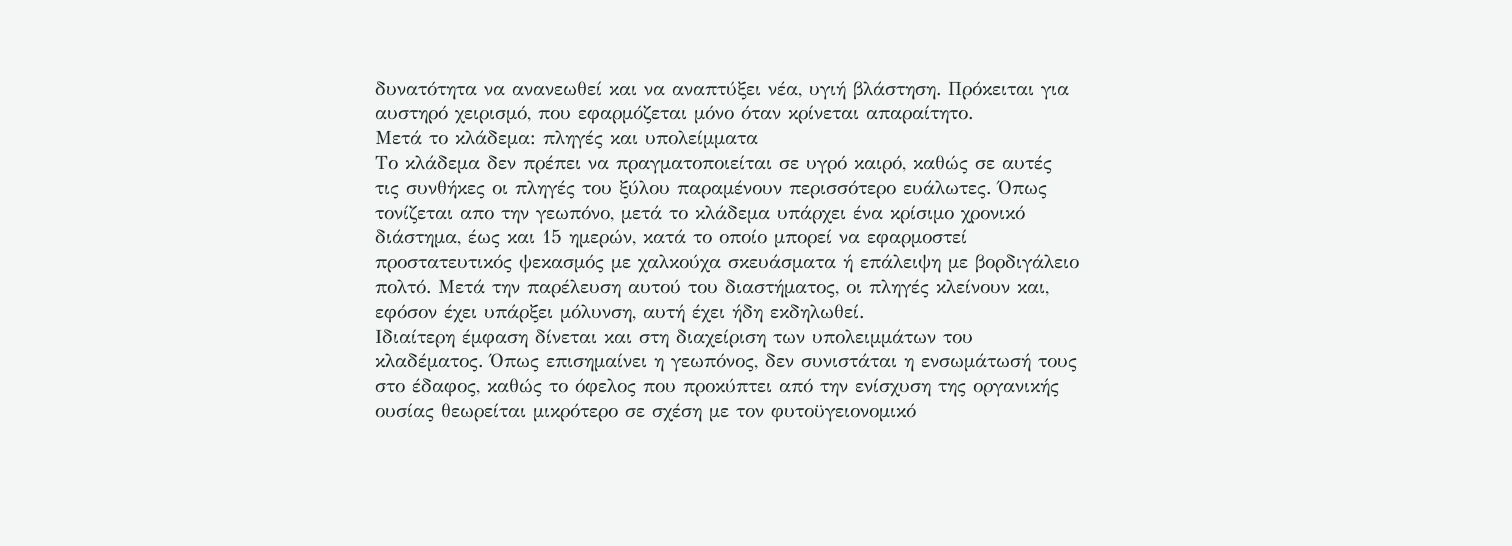δυνατότητα να ανανεωθεί και να αναπτύξει νέα, υγιή βλάστηση. Πρόκειται για αυστηρό χειρισμό, που εφαρμόζεται μόνο όταν κρίνεται απαραίτητο.
Μετά το κλάδεμα: πληγές και υπολείμματα
Το κλάδεμα δεν πρέπει να πραγματοποιείται σε υγρό καιρό, καθώς σε αυτές τις συνθήκες οι πληγές του ξύλου παραμένουν περισσότερο ευάλωτες. Όπως τονίζεται απο την γεωπόνο, μετά το κλάδεμα υπάρχει ένα κρίσιμο χρονικό διάστημα, έως και 15 ημερών, κατά το οποίο μπορεί να εφαρμοστεί προστατευτικός ψεκασμός με χαλκούχα σκευάσματα ή επάλειψη με βορδιγάλειο πολτό. Μετά την παρέλευση αυτού του διαστήματος, οι πληγές κλείνουν και, εφόσον έχει υπάρξει μόλυνση, αυτή έχει ήδη εκδηλωθεί.
Ιδιαίτερη έμφαση δίνεται και στη διαχείριση των υπολειμμάτων του κλαδέματος. Όπως επισημαίνει η γεωπόνος, δεν συνιστάται η ενσωμάτωσή τους στο έδαφος, καθώς το όφελος που προκύπτει από την ενίσχυση της οργανικής ουσίας θεωρείται μικρότερο σε σχέση με τον φυτοϋγειονομικό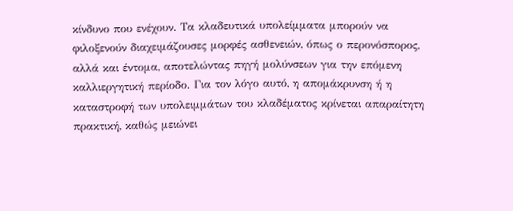κίνδυνο που ενέχουν. Τα κλαδευτικά υπολείμματα μπορούν να φιλοξενούν διαχειμάζουσες μορφές ασθενειών, όπως ο περονόσπορος, αλλά και έντομα, αποτελώντας πηγή μολύνσεων για την επόμενη καλλιεργητική περίοδο. Για τον λόγο αυτό, η απομάκρυνση ή η καταστροφή των υπολειμμάτων του κλαδέματος κρίνεται απαραίτητη πρακτική, καθώς μειώνει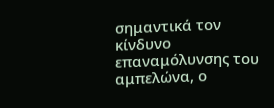σημαντικά τον κίνδυνο επαναμόλυνσης του αμπελώνα, ο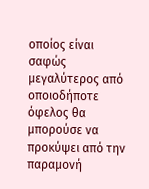οποίος είναι σαφώς μεγαλύτερος από οποιοδήποτε όφελος θα μπορούσε να προκύψει από την παραμονή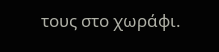τους στο χωράφι.